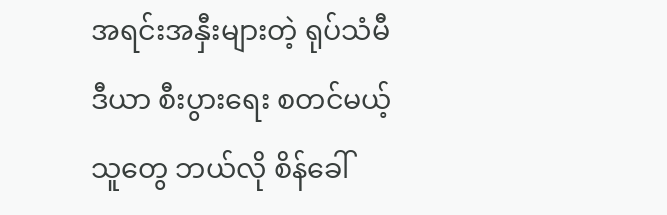အရင်းအနှီးများတဲ့ ရုပ်သံမီဒီယာ စီးပွားရေး စတင်မယ့်သူတွေ ဘယ်လို စိန်ခေါ်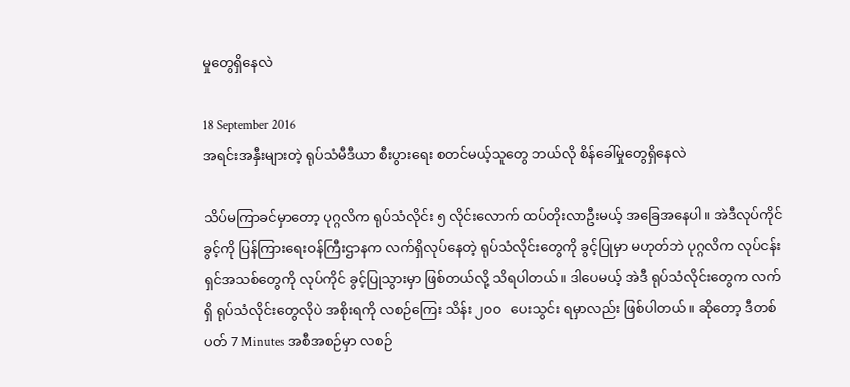မှုတွေရှိနေလဲ

18 September 2016
အရင်းအနှီးများတဲ့ ရုပ်သံမီဒီယာ စီးပွားရေး စတင်မယ့်သူတွေ ဘယ်လို စိန်ခေါ်မှုတွေရှိနေလဲ

သိပ်မကြာခင်မှာတော့ ပုဂ္ဂလိက ရုပ်သံလိုင်း ၅ လိုင်းလောက် ထပ်တိုးလာဦးမယ့် အခြေအနေပါ။ အဲဒီလုပ်ကိုင်ခွင့်ကို ပြန်ကြားရေးဝန်ကြီးဌာနက လက်ရှိလုပ်နေတဲ့ ရုပ်သံလိုင်းတွေကို ခွင့်ပြုမှာ မဟုတ်ဘဲ ပုဂ္ဂလိက လုပ်ငန်းရှင်အသစ်တွေကို လုပ်ကိုင် ခွင့်ပြုသွားမှာ ဖြစ်တယ်လို့ သိရပါတယ်။ ဒါပေမယ့် အဲဒီ ရုပ်သံလိုင်းတွေက လက်ရှိ ရုပ်သံလိုင်းတွေလိုပဲ အစိုးရကို လစဉ်ကြေး သိန်း ၂၀၀   ပေးသွင်း ရမှာလည်း ဖြစ်ပါတယ်။ ဆိုတော့ ဒီတစ်ပတ် 7 Minutes အစီအစဉ်မှာ လစဉ်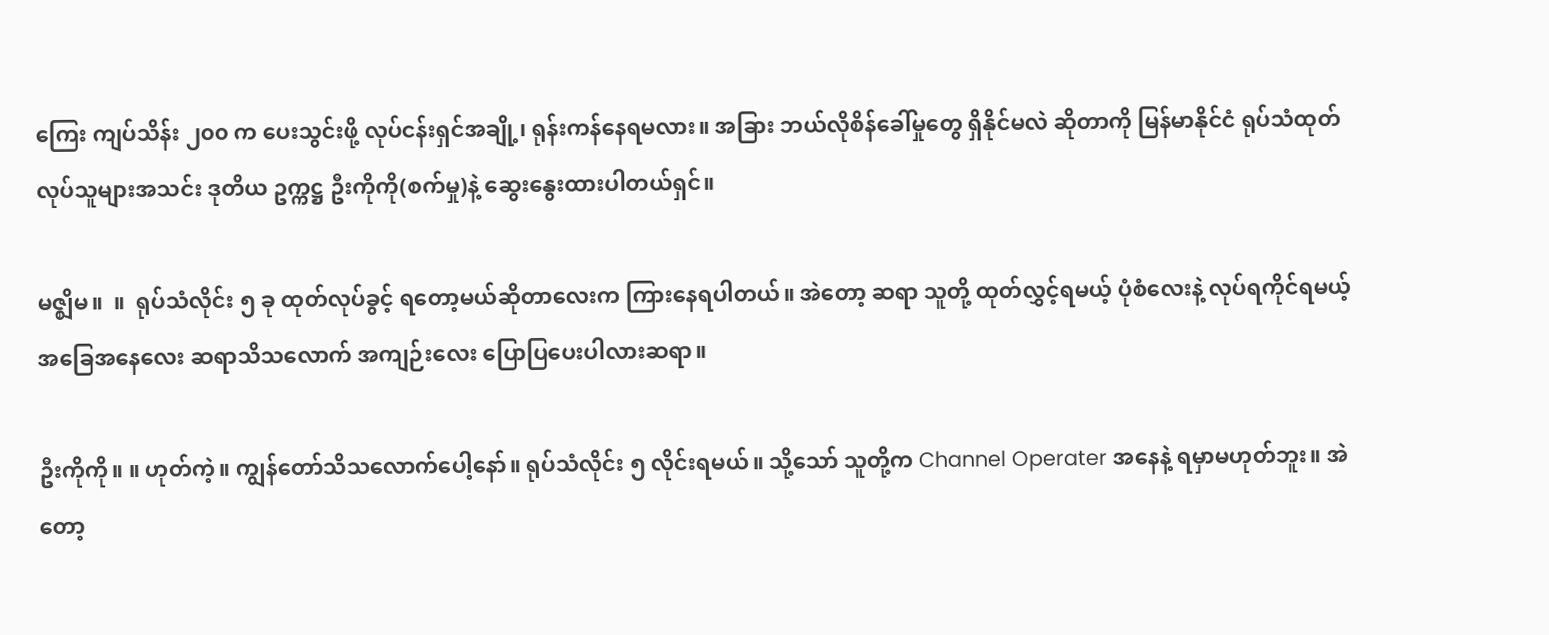ကြေး ကျပ်သိန်း ၂၀၀ က ပေးသွင်းဖို့ လုပ်ငန်းရှင်အချို့၊ ရုန်းကန်နေရမလား။ အခြား ဘယ်လိုစိန်ခေါ်မှုတွေ ရှိနိုင်မလဲ ဆိုတာကို မြန်မာနိုင်ငံ ရုပ်သံထုတ်လုပ်သူများအသင်း ဒုတိယ ဥက္ကဋ္ဌ ဦးကိုကို(စက်မှု)နဲ့ ဆွေးနွေးထားပါတယ်ရှင်။

မဇ္ဈိမ။  ။  ရုပ်သံလိုင်း ၅ ခု ထုတ်လုပ်ခွင့် ရတော့မယ်ဆိုတာလေးက ကြားနေရပါတယ်။ အဲတော့ ဆရာ သူတို့ ထုတ်လွှင့်ရမယ့် ပုံစံလေးနဲ့ လုပ်ရကိုင်ရမယ့် အခြေအနေလေး ဆရာသိသလောက် အကျဉ်းလေး ပြောပြပေးပါလားဆရာ။

ဦးကိုကို။ ။ ဟုတ်ကဲ့။ ကျွန်တော်သိသလောက်ပေါ့နော်။ ရုပ်သံလိုင်း ၅ လိုင်းရမယ်။ သို့သော် သူတို့က Channel Operater အနေနဲ့ ရမှာမဟုတ်ဘူး။ အဲတော့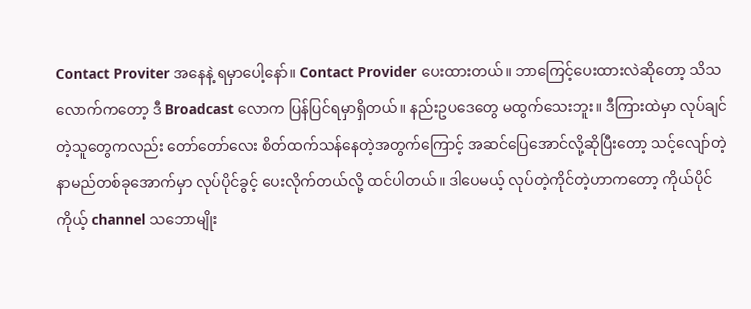Contact Proviter အနေနဲ့ ရမှာပေါ့နော်။ Contact Provider ပေးထားတယ်။ ဘာကြေင့်ပေးထားလဲဆိုတော့ သိသလောက်ကတော့ ဒီ Broadcast လောက ပြန်ပြင်ရမှာရှိတယ်။ နည်းဥပဒေတွေ မထွက်သေးဘူး။ ဒီကြားထဲမှာ လုပ်ချင်တဲ့သူတွေကလည်း တော်တော်လေး စိတ်ထက်သန်နေတဲ့အတွက်ကြောင့် အဆင်ပြေအောင်လို့ဆိုပြီးတော့ သင့်လျော်တဲ့ နာမည်တစ်ခုအောက်မှာ လုပ်ပိုင်ခွင့် ပေးလိုက်တယ်လို့ ထင်ပါတယ်။ ဒါပေမယ့် လုပ်တဲ့ကိုင်တဲ့ဟာကတော့ ကိုယ်ပိုင် ကိုယ့် channel သဘောမျိုး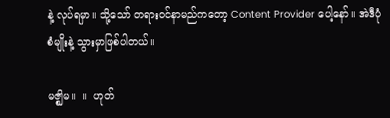နဲ့ လုပ်ရမှာ။ သို့သော် တရားဝင်နာမည်ကတော့ Content Provider ပေါ့နော်။ အဲဒီပုံစံမျိုးနဲ့ သွားမှာဖြစ်ပါတယ်။

မဇ္ဈိမ။  ။  ဟုတ်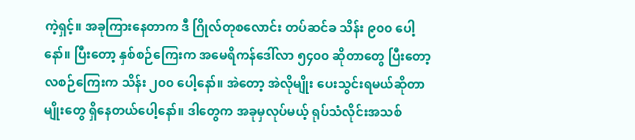ကဲ့ရှင့်။ အခုကြားနေတာက ဒီ ဂြိုလ်တုစလောင်း တပ်ဆင်ခ သိန်း ၉၀၀ ပေါ့နော်။ ပြီးတော့ နှစ်စဉ်ကြေးက အမေရိကန်ဒေါ်လာ ၅၄၀၀ ဆိုတာတွေ ပြီးတော့ လစဉ်ကြေးက သိန်း ၂၀၀ ပေါ့နော်။ အဲတော့ အဲလိုမျိုး ပေးသွင်းရမယ်ဆိုတာမျိုးတွေ ရှိနေတယ်ပေါ့နော်။ ဒါတွေက အခုမှလုပ်မယ့် ရုပ်သံလိုင်းအသစ်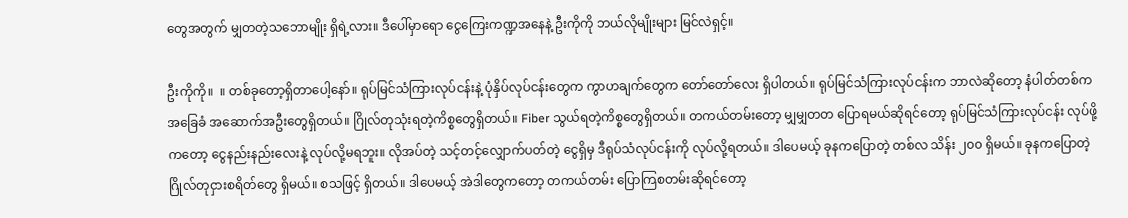တွေအတွက် မျှတတဲ့သဘောမျိုး ရှိရဲ့လား။ ဒီပေါ်မှာရော ငွေကြေးကဏ္ဍအနေနဲ့ ဦးကိုကို ဘယ်လိုမျိုးများ မြင်လဲရှင့်။

ဦးကိုကို။  ။ တစ်ခုတော့ရှိတာပေါ့နော်။ ရုပ်မြင်သံကြားလုပ်ငန်းနဲ့ ပုံနှိပ်လုပ်ငန်းတွေက ကွာဟချက်တွေက တော်တော်လေး ရှိပါတယ်။ ရုပ်မြင်သံကြားလုပ်ငန်းက ဘာလဲဆိုတော့ နံပါတ်တစ်က အခြေခံ အဆောက်အဦးတွေရှိတယ်။ ဂြိုလ်တုသုံးရတဲ့ကိစ္စတွေရှိတယ်။ Fiber သွယ်ရတဲ့ကိစ္စတွေရှိတယ်။ တကယ်တမ်းတော့ မျှမျှတတ ပြောရမယ်ဆိုရင်တော့ ရုပ်မြင်သံကြားလုပ်ငန်း လုပ်ဖို့ကတော့ ငွေနည်းနည်းလေးနဲ့ လုပ်လို့မရဘူး။ လိုအပ်တဲ့ သင့်တင့်လျှောက်ပတ်တဲ့ ငွေရှိမှ ဒီရုပ်သံလုပ်ငန်းကို လုပ်လို့ရတယ်။ ဒါပေမယ့် ခုနကပြောတဲ့ တစ်လ သိန်း ၂၀၀ ရှိမယ်။ ခုနကပြောတဲ့ ဂြိုလ်တုငှားစရိတ်တွေ ရှိမယ်။ စသဖြင့် ရှိတယ်။ ဒါပေမယ့် အဲဒါတွေကတော့ တကယ်တမ်း ပြောကြစတမ်းဆိုရင်တော့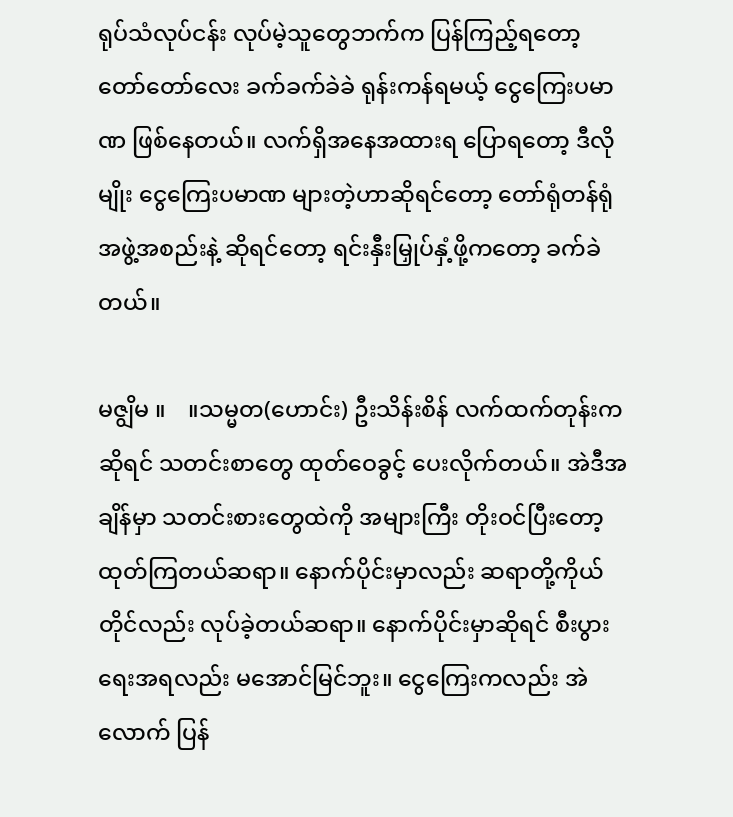ရုပ်သံလုပ်ငန်း လုပ်မဲ့သူတွေဘက်က ပြန်ကြည့်ရတော့ တော်တော်လေး ခက်ခက်ခဲခဲ ရုန်းကန်ရမယ့် ငွေကြေးပမာဏ ဖြစ်နေတယ်။ လက်ရှိအနေအထားရ ပြောရတော့ ဒီလိုမျိုး ငွေကြေးပမာဏ များတဲ့ဟာဆိုရင်တော့ တော်ရုံတန်ရုံ အဖွဲ့အစည်းနဲ့ ဆိုရင်တော့ ရင်းနှီးမြှုပ်နှံ့ဖို့ကတော့ ခက်ခဲတယ်။

မဇျွိမ ။    ။သမ္မတ(ဟောင်း) ဦးသိန်းစိန် လက်ထက်တုန်းကဆိုရင် သတင်းစာတွေ ထုတ်ဝေခွင့် ပေးလိုက်တယ်။ အဲဒီအချိန်မှာ သတင်းစားတွေထဲကို အများကြီး တိုးဝင်ပြီးတော့ ထုတ်ကြတယ်ဆရာ။ နောက်ပိုင်းမှာလည်း ဆရာတို့ကိုယ်တိုင်လည်း လုပ်ခဲ့တယ်ဆရာ။ နောက်ပိုင်းမှာဆိုရင် စီးပွားရေးအရလည်း မအောင်မြင်ဘူး။ ငွေကြေးကလည်း အဲလောက် ပြန်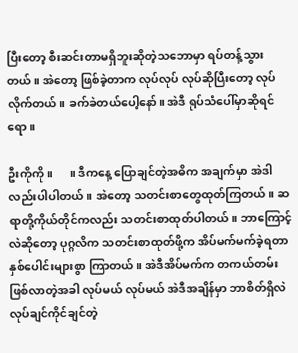ပြီးတော့ စီးဆင်းတာမရှိဘူးဆိုတဲ့သဘောမှာ ရပ်တန့်သွားတယ်။ အဲတော့ ဖြစ်ခဲ့တာက လုပ်လုပ် လုပ်ဆိုပြီးတော့ လုပ်လိုက်တယ်။ ခက်ခဲတယ်ပေါ့နော်။ အဲဒီ ရုပ်သံပေါ်မှာဆိုရင်ရော။

ဦးကိုကို ။      ။ ဒီကနေ့ ပြောချင်တဲ့အဓိက အချက်မှာ အဲဒါလည်းပါပါတယ်။ အဲတော့ သတင်းစာတွေထုတ်ကြတယ်။ ဆရာတို့ကိုယ်တိုင်ကလည်း သတင်းစာထုတ်ပါတယ်။ ဘာကြောင့်လဲဆိုတော့ ပုဂ္ဂလိက သတင်းစာထုတ်ဖို့က အိပ်မက်မက်ခဲ့ရတာ နှစ်ပေါင်းများစွာ ကြာတယ်။ အဲဒီအိပ်မက်က တကယ်တမ်း ဖြစ်လာတဲ့အခါ လုပ်မယ် လုပ်မယ် အဲဒီအချိန်မှာ ဘာစိတ်ရှိလဲ လုပ်ချင်ကိုင်ချင်တဲ့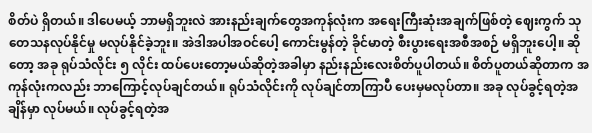စိတ်ပဲ ရှိတယ်။ ဒါပေမယ့် ဘာမရှိဘူးလဲ အားနည်းချက်တွေအကုန်လုံးက အရေးကြီးဆုံးအချက်ဖြစ်တဲ့ ဈေးကွက် သုတေသနလုပ်နိုင်မှု မလုပ်နိုင်ခဲ့ဘူး။ အဲဒါအပါအဝင်ပေါ့ ကောင်းမွန်တဲ့ ခိုင်မာတဲ့ စီးပွားရေးအစီအစဉ် မရှိဘူးပေါ့။ ဆိုတော့ အခု ရုပ်သံလိုင်း ၅ လိုင်း ထပ်ပေးတော့မယ်ဆိုတဲ့အခါမှာ နည်းနည်းလေးစိတ်ပူပါတယ်။ စိတ်ပူတယ်ဆိုတာက အကုန်လုံးကလည်း ဘာကြောင့်လုပ်ချင်တယ်။ ရုပ်သံလိုင်းကို လုပ်ချင်တာကြာပီ ပေးမှမလုပ်တာ။ အခု လုပ်ခွင့်ရတဲ့အချိန်မှာ လုပ်မယ်။ လုပ်ခွင့်ရတဲ့အ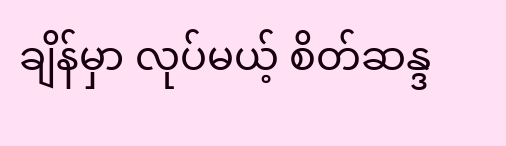ချိန်မှာ လုပ်မယ့် စိတ်ဆန္ဒ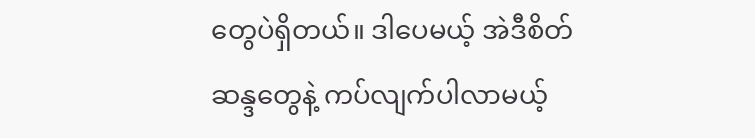တွေပဲရှိတယ်။ ဒါပေမယ့် အဲဒီစိတ်ဆန္ဒတွေနဲ့ ကပ်လျက်ပါလာမယ့်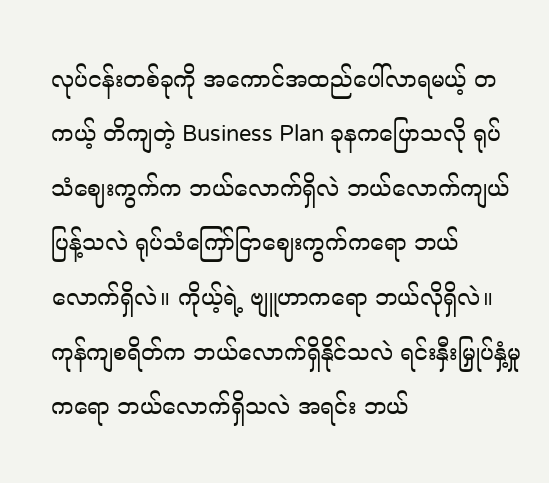လုပ်ငန်းတစ်ခုကို အကောင်အထည်ပေါ်လာရမယ့် တကယ့် တိကျတဲ့ Business Plan ခုနကပြောသလို ရုပ်သံဈေးကွက်က ဘယ်လောက်ရှိလဲ ဘယ်လောက်ကျယ်ပြန့်သလဲ ရုပ်သံကြော်ငြာဈေးကွက်ကရော ဘယ်လောက်ရှိလဲ။ ကိုယ့်ရဲ့ ဗျူဟာကရော ဘယ်လိုရှိလဲ။ ကုန်ကျစရိတ်က ဘယ်လောက်ရှိနိုင်သလဲ ရင်းနှီးမြှုပ်နှံ့မှုကရော ဘယ်လောက်ရှိသလဲ အရင်း ဘယ်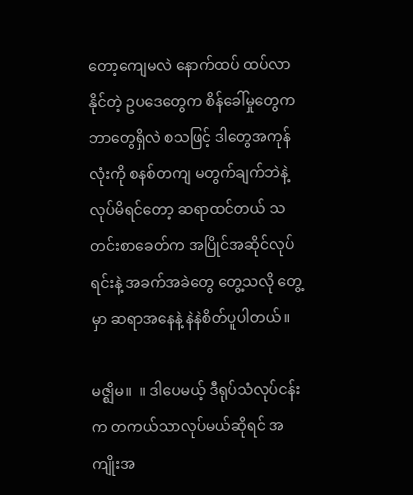တော့ကျေမလဲ နောက်ထပ် ထပ်လာနိုင်တဲ့ ဥပဒေတွေက စိန်ခေါ်မှုတွေက ဘာတွေရှိလဲ စသဖြင့် ဒါတွေအကုန်လုံးကို စနစ်တကျ မတွက်ချက်ဘဲနဲ့ လုပ်မိရင်တော့ ဆရာထင်တယ် သတင်းစာခေတ်က အပြိုင်အဆိုင်လုပ်ရင်းနဲ့ အခက်အခဲတွေ တွေ့သလို တွေ့မှာ ဆရာအနေနဲ့ နဲနဲစိတ်ပူပါတယ်။

မဇ္ဈိမ။  ။ ဒါပေမယ့် ဒီရုပ်သံလုပ်ငန်းက တကယ်သာလုပ်မယ်ဆိုရင် အကျိုးအ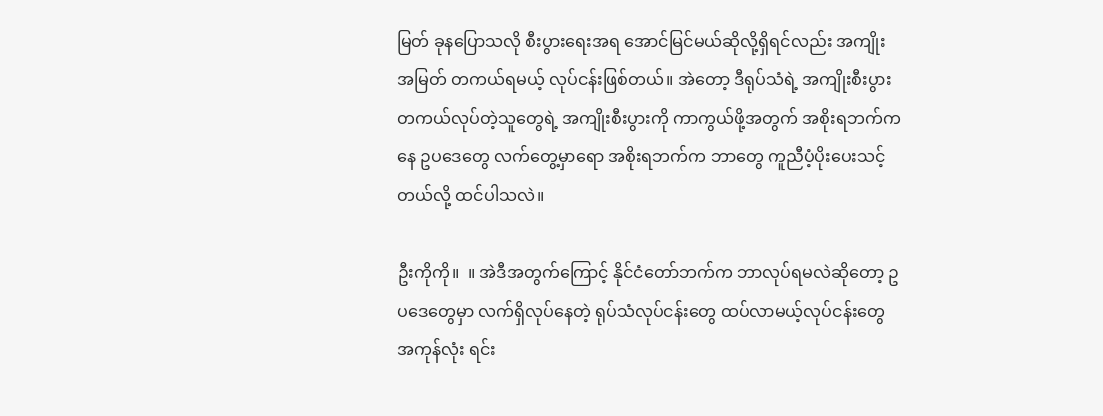မြတ် ခုနပြောသလို စီးပွားရေးအရ အောင်မြင်မယ်ဆိုလို့ရှိရင်လည်း အကျိုးအမြတ် တကယ်ရမယ့် လုပ်ငန်းဖြစ်တယ်။ အဲတော့ ဒီရုပ်သံရဲ့ အကျိုးစီးပွား တကယ်လုပ်တဲ့သူတွေရဲ့ အကျိုးစီးပွားကို ကာကွယ်ဖို့အတွက် အစိုးရဘက်ကနေ ဥပဒေတွေ လက်တွေ့မှာရော အစိုးရဘက်က ဘာတွေ ကူညီပံ့ပိုးပေးသင့်တယ်လို့ ထင်ပါသလဲ။

ဦးကိုကို။  ။ အဲဒီအတွက်ကြောင့် နိုင်ငံတော်ဘက်က ဘာလုပ်ရမလဲဆိုတော့ ဥပဒေတွေမှာ လက်ရှိလုပ်နေတဲ့ ရုပ်သံလုပ်ငန်းတွေ ထပ်လာမယ့်လုပ်ငန်းတွေအကုန်လုံး ရင်း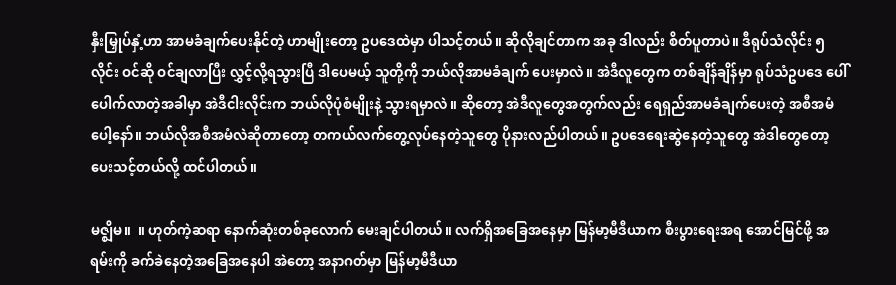နှီးမြှုပ်နှံ့ဟာ အာမခံချက်ပေးနိုင်တဲ့ ဟာမျိုးတော့ ဥပဒေထဲမှာ ပါသင့်တယ်။ ဆိုလိုချင်တာက အခု ဒါလည်း စိတ်ပူတာပဲ။ ဒီရုပ်သံလိုင်း ၅ လိုင်း ဝင်ဆို ဝင်ချလာပြီး လွှင့်လို့ရသွားပြီ ဒါပေမယ့် သူတို့ကို ဘယ်လိုအာမခံချက် ပေးမှာလဲ။ အဲဒီလူတွေက တစ်ချိန်ချိန်မှာ ရုပ်သံဥပဒေ ပေါ်ပေါက်လာတဲ့အခါမှာ အဲဒီငါးလိုင်းက ဘယ်လိုပုံစံမျိုးနဲ့ သွားရမှာလဲ။ ဆိုတော့ အဲဒီလူတွေအတွက်လည်း ရေရှည်အာမခံချက်ပေးတဲ့ အစီအမံပေါ့နော်။ ဘယ်လိုအစီအမံလဲဆိုတာတော့ တကယ်လက်တွေ့လုပ်နေတဲ့သူတွေ ပိုနားလည်ပါတယ်။ ဥပဒေရေးဆွဲနေတဲ့သူတွေ အဲဒါတွေတော့ ပေးသင့်တယ်လို့ ထင်ပါတယ်။

မဇ္ဈိမ။  ။ ဟုတ်ကဲ့ဆရာ နောက်ဆုံးတစ်ခုလောက် မေးချင်ပါတယ်။ လက်ရှိအခြေအနေမှာ မြန်မာ့မီဒီယာက စီးပွားရေးအရ အောင်မြင်ဖို့ အရမ်းကို ခက်ခဲနေတဲ့အခြေအနေပါ အဲတော့ အနာဂတ်မှာ မြန်မာ့မီဒီယာ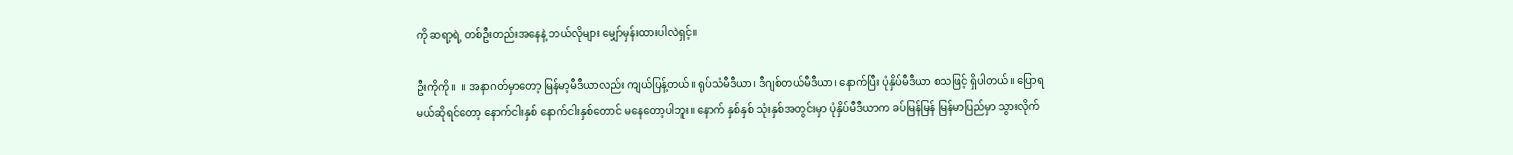ကို ဆရာ့ရဲ့ တစ်ဦးတည်းအနေနဲ့ ဘယ်လိုများ မျှော်မှန်းထားပါလဲရှင့်။

ဦးကိုကို။  ။ အနာဂတ်မှာတော့ မြန်မာ့မီဒီယာလည်း ကျယ်ပြန့်တယ်။ ရုပ်သံမီဒီယာ၊ ဒီဂျစ်တယ်မီဒီယာ၊ နောက်ပြီး ပုံနှိပ်မီဒီယာ စသဖြင့် ရှိပါတယ်။ ပြောရမယ်ဆိုရင်တော့ နောက်ငါးနှစ် နောက်ငါးနှစ်တောင် မနေတော့ပါဘူး။ နောက် နှစ်နှစ် သုံးနှစ်အတွင်းမှာ ပုံနှိပ်မီဒီယာက ခပ်မြန်မြန် မြန်မာပြည်မှာ သွားလိုက်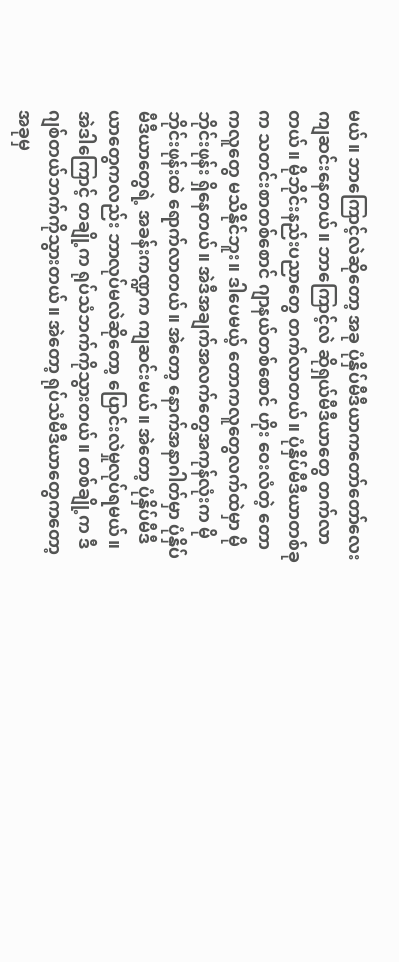မယ်။ ဘာကြောင့်လဲဆိုတော့ အခု ပုံနှိပ်မီဒီယာကတော်တော်လေး ကျဆင်းနေတယ်။ ဘာကြောင့်လဲ ဆိုရှယ်မီဒီယာတွေ တက်လာတယ်။ မိုဘိုင်းနည်းပညာတွေ တက်လာတယ်။ ပုံနှိပ်မီဒီယာတစ်ခုက သတင်းစာတစ်စောင် ဂျာနယ်တစ်စောင် ဟိုး ဝေးလံတဲ့ တောကလူတွေ မသိနိုင်ဘူး။ ဒါပေမယ့် တောကလူတွေလက်ထဲမှာ မိုဘိုင်းဖုန်း ရှိနေတယ်။ အဲဒီအချက်အလက်တွေအကုန်လုံးက မိုဘိုင်းဖုန်းထဲ ရောက်လာတယ်။ အဲတော့ နောက်အနာဂါတ်မှာ ပုံနှိပ်မီဒီယာတွေရဲ့ အခန်းကဏ္ဍက ကျဆင်းမယ်။ အဲတော့ ပုံနှိပ်မီဒီယာတွေကလည်း ဘာလုပ်မလဲဆိုတော့ ပြောင်းလဲမှုလုပ်ရမယ်။ အဲဒါကြောင့် တချို့က ရုပ်သံဘက်ကိုသွားတယ်။ တစ်ချို့က ဒီဂျစ်တယ်ဘက်ကိုသွားတယ်။ အဲတော့ ရုပ်သံမီဒီယာတွေကတော့ အခုမှ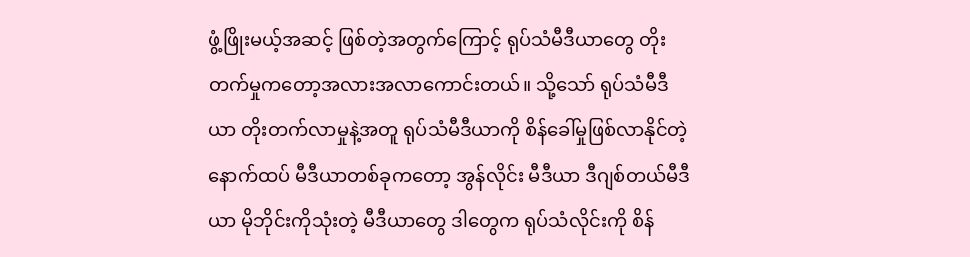ဖွံ့ဖြိုးမယ့်အဆင့် ဖြစ်တဲ့အတွက်ကြောင့် ရုပ်သံမီဒီယာတွေ တိုးတက်မှုကတော့အလားအလာကောင်းတယ်။ သို့သော် ရုပ်သံမီဒီယာ တိုးတက်လာမှုနဲ့အတူ ရုပ်သံမီဒီယာကို စိန်ခေါ်မှုဖြစ်လာနိုင်တဲ့ နောက်ထပ် မီဒီယာတစ်ခုကတော့ အွန်လိုင်း မီဒီယာ ဒီဂျစ်တယ်မီဒီယာ မိုဘိုင်းကိုသုံးတဲ့ မီဒီယာတွေ ဒါတွေက ရုပ်သံလိုင်းကို စိန်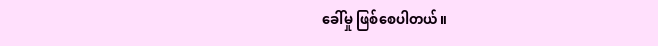ခေါ်မှု ဖြစ်စေပါတယ်။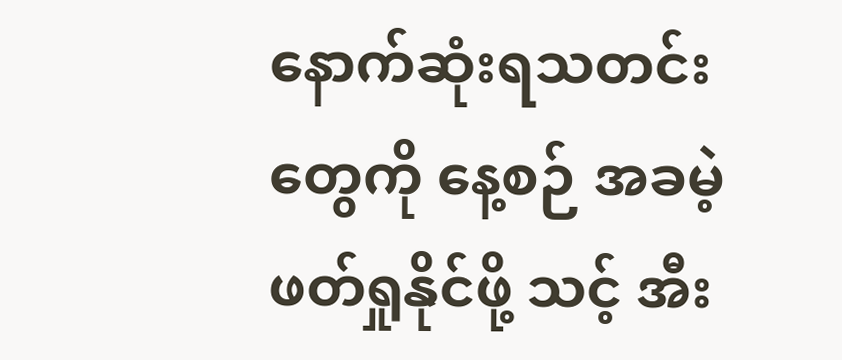နောက်ဆုံးရသတင်းတွေကို နေ့စဉ် အခမဲ့ဖတ်ရှုနိုင်ဖို့ သင့် အီး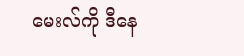မေးလ်ကို ဒီနေ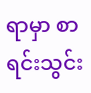ရာမှာ စာရင်းသွင်း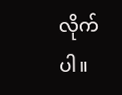လိုက်ပါ။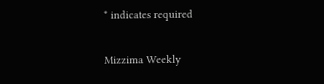* indicates required

Mizzima Weekly